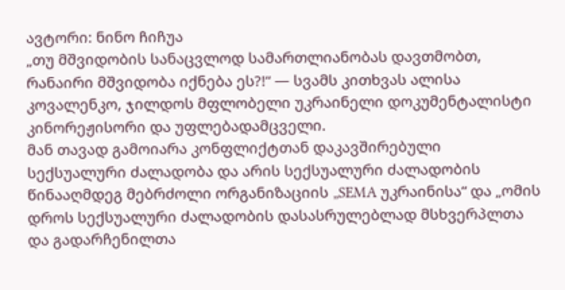ავტორი: ნინო ჩიჩუა
„თუ მშვიდობის სანაცვლოდ სამართლიანობას დავთმობთ, რანაირი მშვიდობა იქნება ეს?!“ — სვამს კითხვას ალისა კოვალენკო, ჯილდოს მფლობელი უკრაინელი დოკუმენტალისტი კინორეჟისორი და უფლებადამცველი.
მან თავად გამოიარა კონფლიქტთან დაკავშირებული სექსუალური ძალადობა და არის სექსუალური ძალადობის წინააღმდეგ მებრძოლი ორგანიზაციის „SEMA უკრაინისა“ და „ომის დროს სექსუალური ძალადობის დასასრულებლად მსხვერპლთა და გადარჩენილთა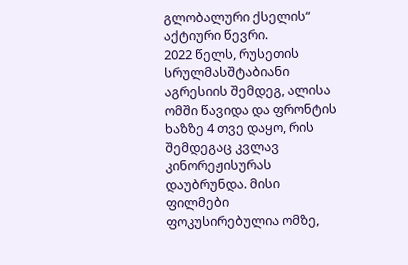გლობალური ქსელის“ აქტიური წევრი.
2022 წელს, რუსეთის სრულმასშტაბიანი აგრესიის შემდეგ, ალისა ომში წავიდა და ფრონტის ხაზზე 4 თვე დაყო, რის შემდეგაც კვლავ კინორეჟისურას დაუბრუნდა. მისი ფილმები ფოკუსირებულია ომზე,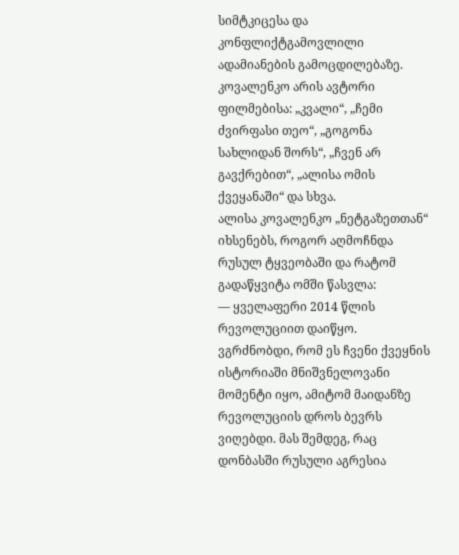სიმტკიცესა და კონფლიქტგამოვლილი ადამიანების გამოცდილებაზე. კოვალენკო არის ავტორი ფილმებისა: „კვალი“, „ჩემი ძვირფასი თეო“, „გოგონა სახლიდან შორს“, „ჩვენ არ გავქრებით“, „ალისა ომის ქვეყანაში“ და სხვა.
ალისა კოვალენკო „ნეტგაზეთთან“ იხსენებს, როგორ აღმოჩნდა რუსულ ტყვეობაში და რატომ გადაწყვიტა ომში წასვლა:
— ყველაფერი 2014 წლის რევოლუციით დაიწყო. ვგრძნობდი, რომ ეს ჩვენი ქვეყნის ისტორიაში მნიშვნელოვანი მომენტი იყო, ამიტომ მაიდანზე რევოლუციის დროს ბევრს ვიღებდი. მას შემდეგ, რაც დონბასში რუსული აგრესია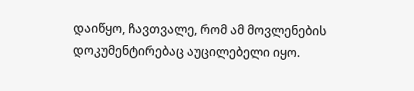დაიწყო, ჩავთვალე, რომ ამ მოვლენების დოკუმენტირებაც აუცილებელი იყო.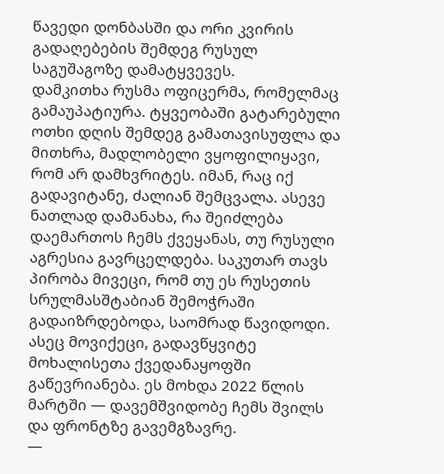წავედი დონბასში და ორი კვირის გადაღებების შემდეგ რუსულ საგუშაგოზე დამატყვევეს.
დამკითხა რუსმა ოფიცერმა, რომელმაც გამაუპატიურა. ტყვეობაში გატარებული ოთხი დღის შემდეგ გამათავისუფლა და მითხრა, მადლობელი ვყოფილიყავი, რომ არ დამხვრიტეს. იმან, რაც იქ გადავიტანე, ძალიან შემცვალა. ასევე ნათლად დამანახა, რა შეიძლება დაემართოს ჩემს ქვეყანას, თუ რუსული აგრესია გავრცელდება. საკუთარ თავს პირობა მივეცი, რომ თუ ეს რუსეთის სრულმასშტაბიან შემოჭრაში გადაიზრდებოდა, საომრად წავიდოდი. ასეც მოვიქეცი, გადავწყვიტე მოხალისეთა ქვედანაყოფში გაწევრიანება. ეს მოხდა 2022 წლის მარტში — დავემშვიდობე ჩემს შვილს და ფრონტზე გავემგზავრე.
—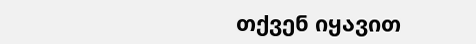თქვენ იყავით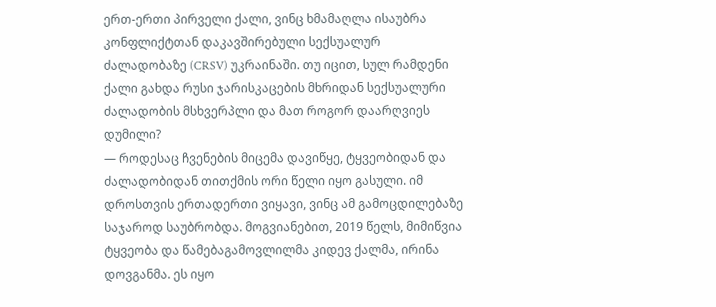ერთ-ერთი პირველი ქალი, ვინც ხმამაღლა ისაუბრა კონფლიქტთან დაკავშირებული სექსუალურ ძალადობაზე (CRSV) უკრაინაში. თუ იცით, სულ რამდენი ქალი გახდა რუსი ჯარისკაცების მხრიდან სექსუალური ძალადობის მსხვერპლი და მათ როგორ დაარღვიეს დუმილი?
— როდესაც ჩვენების მიცემა დავიწყე, ტყვეობიდან და ძალადობიდან თითქმის ორი წელი იყო გასული. იმ დროსთვის ერთადერთი ვიყავი, ვინც ამ გამოცდილებაზე საჯაროდ საუბრობდა. მოგვიანებით, 2019 წელს, მიმიწვია ტყვეობა და წამებაგამოვლილმა კიდევ ქალმა, ირინა დოვგანმა. ეს იყო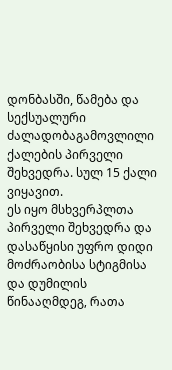დონბასში, წამება და სექსუალური ძალადობაგამოვლილი ქალების პირველი შეხვედრა. სულ 15 ქალი ვიყავით.
ეს იყო მსხვერპლთა პირველი შეხვედრა და დასაწყისი უფრო დიდი მოძრაობისა სტიგმისა და დუმილის წინააღმდეგ, რათა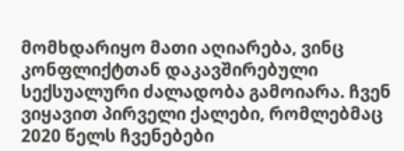მომხდარიყო მათი აღიარება, ვინც კონფლიქტთან დაკავშირებული სექსუალური ძალადობა გამოიარა. ჩვენ ვიყავით პირველი ქალები, რომლებმაც 2020 წელს ჩვენებები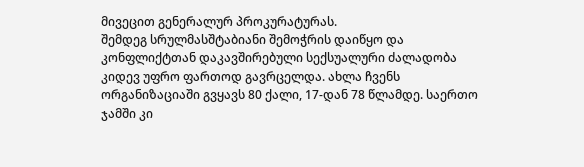მივეცით გენერალურ პროკურატურას.
შემდეგ სრულმასშტაბიანი შემოჭრის დაიწყო და კონფლიქტთან დაკავშირებული სექსუალური ძალადობა კიდევ უფრო ფართოდ გავრცელდა. ახლა ჩვენს ორგანიზაციაში გვყავს 80 ქალი, 17-დან 78 წლამდე. საერთო ჯამში კი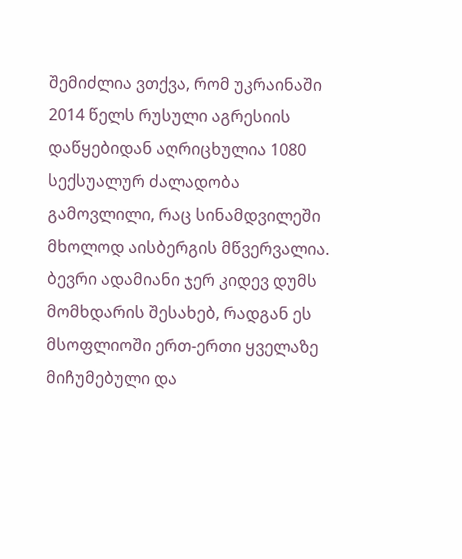შემიძლია ვთქვა, რომ უკრაინაში 2014 წელს რუსული აგრესიის დაწყებიდან აღრიცხულია 1080 სექსუალურ ძალადობა გამოვლილი, რაც სინამდვილეში მხოლოდ აისბერგის მწვერვალია. ბევრი ადამიანი ჯერ კიდევ დუმს მომხდარის შესახებ, რადგან ეს მსოფლიოში ერთ-ერთი ყველაზე მიჩუმებული და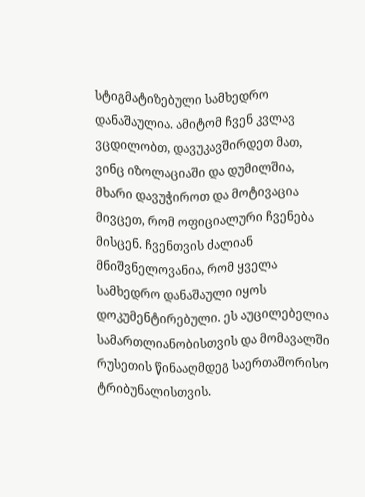სტიგმატიზებული სამხედრო დანაშაულია. ამიტომ ჩვენ კვლავ ვცდილობთ, დავუკავშირდეთ მათ, ვინც იზოლაციაში და დუმილშია, მხარი დავუჭიროთ და მოტივაცია მივცეთ, რომ ოფიციალური ჩვენება მისცენ. ჩვენთვის ძალიან მნიშვნელოვანია, რომ ყველა სამხედრო დანაშაული იყოს დოკუმენტირებული. ეს აუცილებელია სამართლიანობისთვის და მომავალში რუსეთის წინააღმდეგ საერთაშორისო ტრიბუნალისთვის.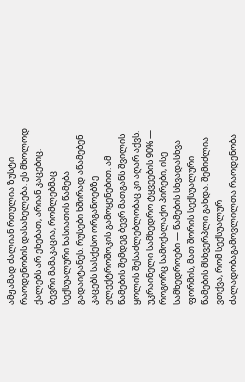ამჟამად ძალიან რთულია ზუსტი რაოდენობის დასახელება. ეს მხოლოდ ქალებს არ ეხებათ, არიან კაცებიც. ბევრი მამაკაცია, რომლებმაც სექსუალური ხასიათის წამება გადაიტანეს. რუსები ხშირად აწამებენ კაცებს სასქესო ორგანოებზე ელექტროშოკის გამოყენებით. ამ წამების შემდეგ ბევრ მათგანს შვილის ყოლის შესაძლებლობაც კი აღარ აქვს.
უკრაინელი სამხედრო ტყვეების 90% — როგორც სამოქალაქო პირები, ისე სამხედროები — წამების სხვადასხვა ფორმის, მათ შორის სექსუალური წამების მსხვერპლი გახდა. შემიძლია ვთქვა, რომ სექსუალურ ძალადობაგამოვლილთა რაოდენობა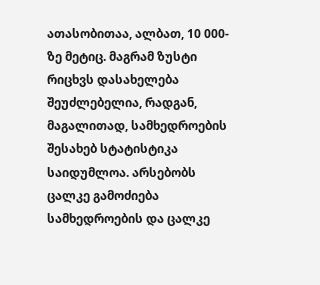ათასობითაა, ალბათ, 10 000-ზე მეტიც. მაგრამ ზუსტი რიცხვს დასახელება შეუძლებელია, რადგან, მაგალითად, სამხედროების შესახებ სტატისტიკა საიდუმლოა. არსებობს ცალკე გამოძიება სამხედროების და ცალკე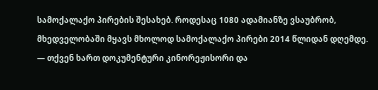სამოქალაქო პირების შესახებ. როდესაც 1080 ადამიანზე ვსაუბრობ, მხედველობაში მყავს მხოლოდ სამოქალაქო პირები 2014 წლიდან დღემდე.
— თქვენ ხართ დოკუმენტური კინორეჟისორი და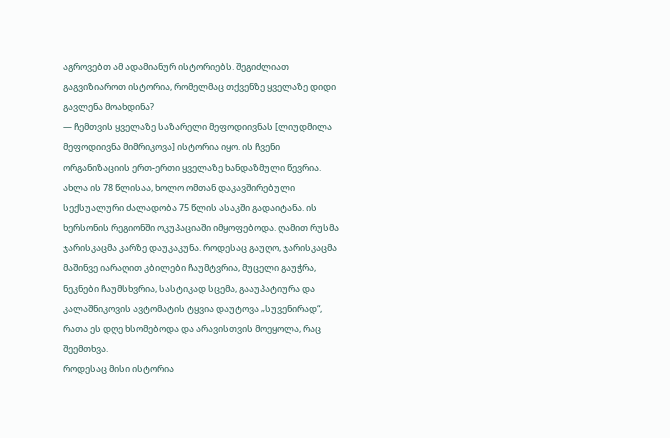აგროვებთ ამ ადამიანურ ისტორიებს. შეგიძლიათ გაგვიზიაროთ ისტორია, რომელმაც თქვენზე ყველაზე დიდი გავლენა მოახდინა?
— ჩემთვის ყველაზე საზარელი მეფოდიივნას [ლიუდმილა მეფოდიივნა მიმრიკოვა] ისტორია იყო. ის ჩვენი ორგანიზაციის ერთ-ერთი ყველაზე ხანდაზმული წევრია. ახლა ის 78 წლისაა, ხოლო ომთან დაკავშირებული სექსუალური ძალადობა 75 წლის ასაკში გადაიტანა. ის ხერსონის რეგიონში ოკუპაციაში იმყოფებოდა. ღამით რუსმა ჯარისკაცმა კარზე დაუკაკუნა. როდესაც გაუღო, ჯარისკაცმა მაშინვე იარაღით კბილები ჩაუმტვრია, მუცელი გაუჭრა, ნეკნები ჩაუმსხვრია, სასტიკად სცემა, გააუპატიურა და კალაშნიკოვის ავტომატის ტყვია დაუტოვა „სუვენირად“, რათა ეს დღე ხსომებოდა და არავისთვის მოეყოლა, რაც შეემთხვა.
როდესაც მისი ისტორია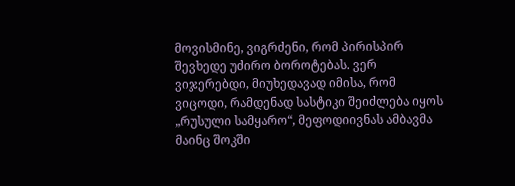მოვისმინე, ვიგრძენი, რომ პირისპირ შევხედე უძირო ბოროტებას. ვერ ვიჯერებდი, მიუხედავად იმისა, რომ ვიცოდი, რამდენად სასტიკი შეიძლება იყოს „რუსული სამყარო“, მეფოდიივნას ამბავმა მაინც შოკში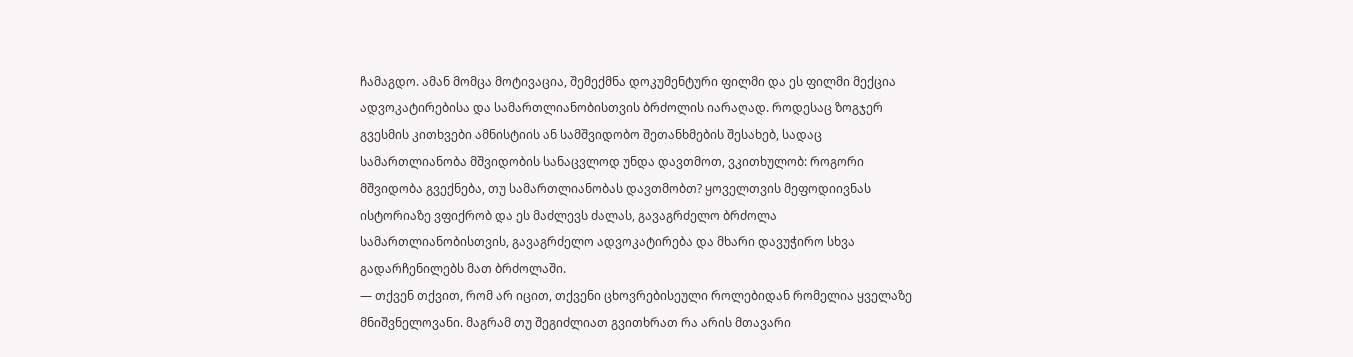ჩამაგდო. ამან მომცა მოტივაცია, შემექმნა დოკუმენტური ფილმი და ეს ფილმი მექცია ადვოკატირებისა და სამართლიანობისთვის ბრძოლის იარაღად. როდესაც ზოგჯერ გვესმის კითხვები ამნისტიის ან სამშვიდობო შეთანხმების შესახებ, სადაც სამართლიანობა მშვიდობის სანაცვლოდ უნდა დავთმოთ, ვკითხულობ: როგორი მშვიდობა გვექნება, თუ სამართლიანობას დავთმობთ? ყოველთვის მეფოდიივნას ისტორიაზე ვფიქრობ და ეს მაძლევს ძალას, გავაგრძელო ბრძოლა სამართლიანობისთვის, გავაგრძელო ადვოკატირება და მხარი დავუჭირო სხვა გადარჩენილებს მათ ბრძოლაში.
— თქვენ თქვით, რომ არ იცით, თქვენი ცხოვრებისეული როლებიდან რომელია ყველაზე მნიშვნელოვანი. მაგრამ თუ შეგიძლიათ გვითხრათ რა არის მთავარი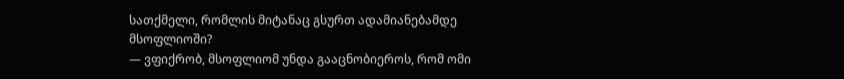სათქმელი, რომლის მიტანაც გსურთ ადამიანებამდე მსოფლიოში?
— ვფიქრობ, მსოფლიომ უნდა გააცნობიეროს, რომ ომი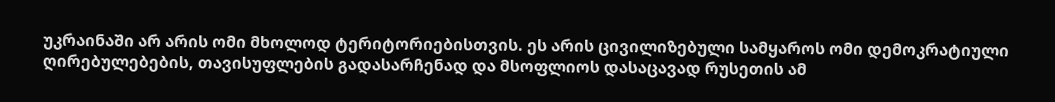უკრაინაში არ არის ომი მხოლოდ ტერიტორიებისთვის. ეს არის ცივილიზებული სამყაროს ომი დემოკრატიული ღირებულებების, თავისუფლების გადასარჩენად და მსოფლიოს დასაცავად რუსეთის ამ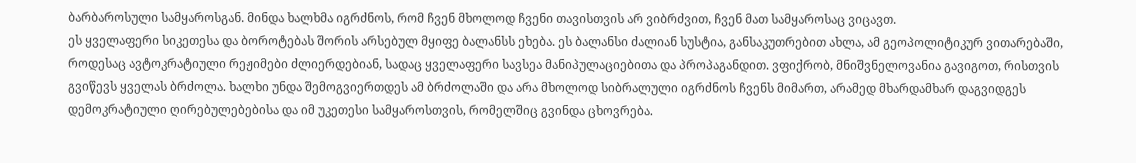ბარბაროსული სამყაროსგან. მინდა ხალხმა იგრძნოს, რომ ჩვენ მხოლოდ ჩვენი თავისთვის არ ვიბრძვით, ჩვენ მათ სამყაროსაც ვიცავთ.
ეს ყველაფერი სიკეთესა და ბოროტებას შორის არსებულ მყიფე ბალანსს ეხება. ეს ბალანსი ძალიან სუსტია, განსაკუთრებით ახლა, ამ გეოპოლიტიკურ ვითარებაში, როდესაც ავტოკრატიული რეჟიმები ძლიერდებიან, სადაც ყველაფერი სავსეა მანიპულაციებითა და პროპაგანდით. ვფიქრობ, მნიშვნელოვანია გავიგოთ, რისთვის გვიწევს ყველას ბრძოლა. ხალხი უნდა შემოგვიერთდეს ამ ბრძოლაში და არა მხოლოდ სიბრალული იგრძნოს ჩვენს მიმართ, არამედ მხარდამხარ დაგვიდგეს დემოკრატიული ღირებულებებისა და იმ უკეთესი სამყაროსთვის, რომელშიც გვინდა ცხოვრება.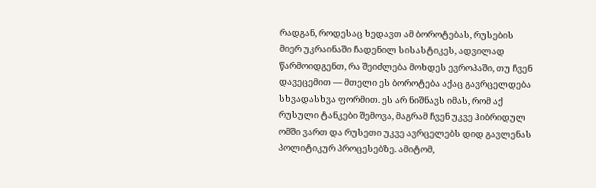რადგან, როდესაც ხედავთ ამ ბოროტებას, რუსების მიერ უკრაინაში ჩადენილ სისასტიკეს, ადვილად წარმოიდგენთ, რა შეიძლება მოხდეს ევროპაში, თუ ჩვენ დავეცემით — მთელი ეს ბოროტება აქაც გავრცელდება სხვადასხვა ფორმით. ეს არ ნიშნავს იმას, რომ აქ რუსული ტანკები შემოვა, მაგრამ ჩვენ უკვე ჰიბრიდულ ომში ვართ და რუსეთი უკვე ავრცელებს დიდ გავლენას პოლიტიკურ პროცესებზე. ამიტომ,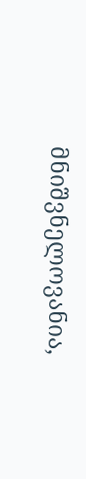მნიშვნელოვანია,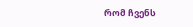რომ ჩვენს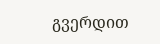გვერდით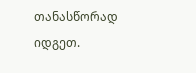თანასწორად იდგეთ.